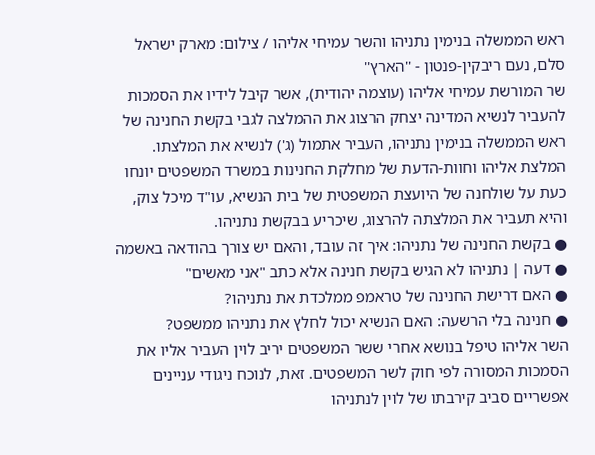ראש הממשלה בנימין נתניהו והשר עמיחי אליהו / צילום: מארק ישראל סלם, נעם ריבקין-פנטון - ''הארץ''
שר המורשת עמיחי אליהו (עוצמה יהודית), אשר קיבל לידיו את הסמכות להעביר לנשיא המדינה יצחק הרצוג את ההמלצה לגבי בקשת החנינה של ראש הממשלה בנימין נתניהו, העביר אתמול (ג') לנשיא את המלצתו.
המלצת אליהו וחוות-הדעת של מחלקת החנינות במשרד המשפטים יונחו כעת על שולחנה של היועצת המשפטית של בית הנשיא, עו"ד מיכל צוק, והיא תעביר את המלצתה להרצוג, שיכריע בבקשת נתניהו.
● בקשת החנינה של נתניהו: איך זה עובד, והאם יש צורך בהודאה באשמה
● דעה | נתניהו לא הגיש בקשת חנינה אלא כתב "אני מאשים"
● האם דרישת החנינה של טראמפ ממלכדת את נתניהו?
● חנינה בלי הרשעה: האם הנשיא יכול לחלץ את נתניהו ממשפט?
השר אליהו טיפל בנושא אחרי ששר המשפטים יריב לוין העביר אליו את הסמכות המסורה לפי חוק לשר המשפטים. זאת, לנוכח ניגודי עניינים אפשריים סביב קירבתו של לוין לנתניהו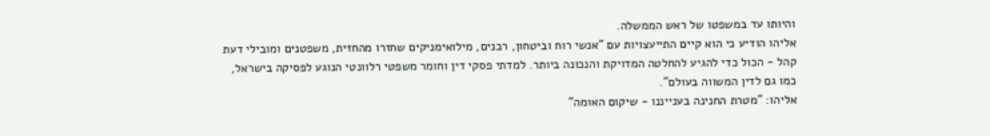והיותו עד במשפטו של ראש הממשלה.
אליהו הודיע כי הוא קיים התייעצויות עם "אנשי רוח וביטחון, רבנים, מילואימניקים שחזרו מהחזית, משפטנים ומובילי דעת קהל - הכול כדי להגיע להחלטה המדויקת והנכונה ביותר. למדתי פסקי דין וחומר משפטי רלוונטי הנוגע לפסיקה בישראל, כמו גם לדין המשווה בעולם".
אליהו: "מטרת החנינה בענייננו - שיקום האומה"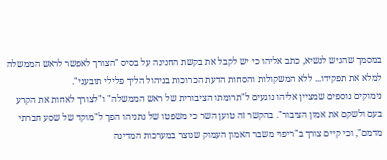במסמך שהגיש לנשיא, כתב אליהו כי יש לקבל את בקשת החנינה על בסיס "הצורך לאפשר לראש הממשלה למלא את תפקידו... ללא המשקולות והסחות הדעת הכרוכות בניהול הליך פלילי תובעני".
נימוקים נוספים שמציין אליהו נוגעים ל"תרומתו הציבורית של ראש הממשלה" ו"לצורך לאחות את הקרע בעם ולשקם את אמון הציבור". בהקשר זה טוען השר כי משפטו של נתניהו הפך ל"מוקד של שסע חברתי מדמם", וכי קיים צורך ב"ריפוי משבר האמון העמוק שנוצר במערכות המדינה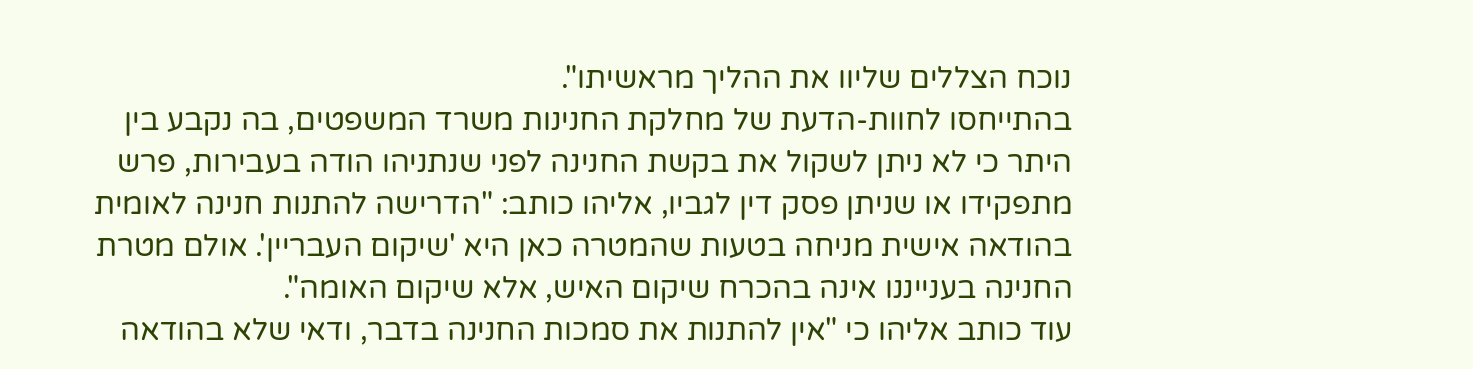נוכח הצללים שליוו את ההליך מראשיתו".
בהתייחסו לחוות-הדעת של מחלקת החנינות משרד המשפטים, בה נקבע בין היתר כי לא ניתן לשקול את בקשת החנינה לפני שנתניהו הודה בעבירות, פרש מתפקידו או שניתן פסק דין לגביו, אליהו כותב: "הדרישה להתנות חנינה לאומית בהודאה אישית מניחה בטעות שהמטרה כאן היא 'שיקום העבריין'. אולם מטרת החנינה בענייננו אינה בהכרח שיקום האיש, אלא שיקום האומה".
עוד כותב אליהו כי "אין להתנות את סמכות החנינה בדבר, ודאי שלא בהודאה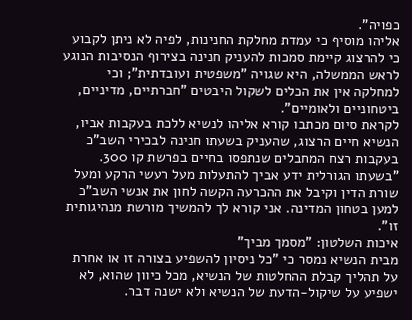כפויה".
אליהו מוסיף כי עמדת מחלקת החנינות, לפיה לא ניתן לקבוע כי להרצוג קיימת סמכות להעניק חנינה בצירוף הנסיבות הנוגע לראש הממשלה, היא שגויה "משפטית ועובדתית"; וכי למחלקה אין את הכלים לשקול היבטים "חברתיים, מדיניים, ביטחוניים ולאומיים".
לקראת סיום מכתבו קורא אליהו לנשיא ללכת בעקבות אביו, הנשיא חיים הרצוג, שהעניק בשעתו חנינה לבכירי השב"כ בעקבות רצח המחבלים שנתפסו בחיים בפרשת קו 300. "בשעתו הגורלית ידע אביך להתעלות מעל רעשי הרקע ומעל שורת הדין וקיבל את ההכרעה הקשה לחון את אנשי השב"כ למען בטחון המדינה. אני קורא לך להמשיך מורשת מנהיגותית זו".
איכות השלטון: "מסמך מביך"
מבית הנשיא נמסר כי "כל ניסיון להשפיע בצורה זו או אחרת על תהליך קבלת ההחלטות של הנשיא, מכל כיוון שהוא, לא ישפיע על שיקול-הדעת של הנשיא ולא ישנה דבר.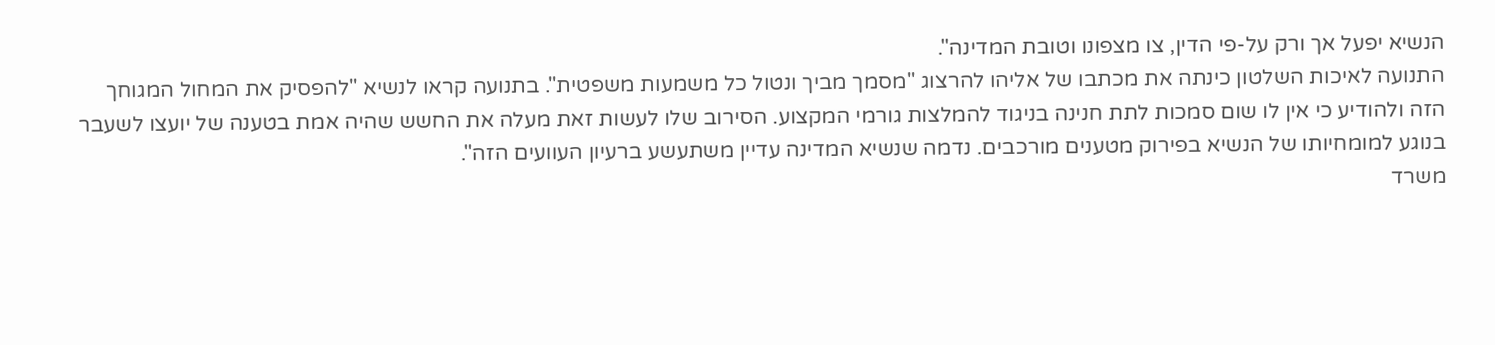הנשיא יפעל אך ורק על-פי הדין, צו מצפונו וטובת המדינה".
התנועה לאיכות השלטון כינתה את מכתבו של אליהו להרצוג "מסמך מביך ונטול כל משמעות משפטית". בתנועה קראו לנשיא "להפסיק את המחול המגוחך הזה ולהודיע כי אין לו שום סמכות לתת חנינה בניגוד להמלצות גורמי המקצוע. הסירוב שלו לעשות זאת מעלה את החשש שהיה אמת בטענה של יועצו לשעבר בנוגע למומחיותו של הנשיא בפירוק מטענים מורכבים. נדמה שנשיא המדינה עדיין משתעשע ברעיון העוועים הזה".
משרד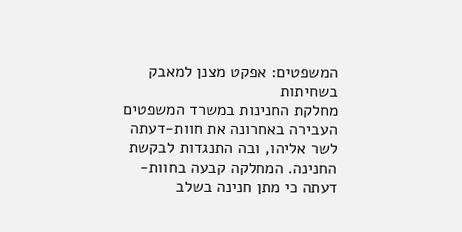המשפטים: אפקט מצנן למאבק בשחיתות
מחלקת החנינות במשרד המשפטים העבירה באחרונה את חוות-דעתה לשר אליהו, ובה התנגדות לבקשת החנינה. המחלקה קבעה בחוות-דעתה כי מתן חנינה בשלב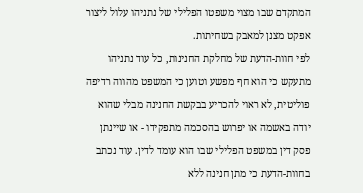המתקדם שבו מצוי משפטו הפלילי של נתניהו עלול ליצור אפקט מצנן למאבק בשחיתות.
לפי חוות-הדעת של מחלקת החנינות, כל עוד נתניהו מתעקש כי הוא חף מפשע וטוען כי המשפט מהווה רדיפה פוליטית, לא ראוי להכריע בבקשת החנינה מבלי שהוא יודה באשמה או יפרוש בהסכמה מתפקידו - או שיינתן פסק דין במשפט הפלילי שבו הוא עומד לדין. עוד נכתב בחוות-הדעת כי מתן חנינה ללא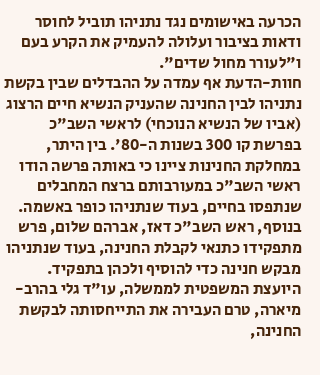הכרעה באישומים נגד נתניהו תוביל לחוסר ודאות בציבור ועלולה להעמיק את הקרע בעם ו"לעורר מחול שדים".
חוות-הדעת אף עמדה על ההבדלים שבין בקשת נתניהו לבין החנינה שהעניק הנשיא חיים הרצוג (אביו של הנשיא הנוכחי) לראשי השב"כ בפרשת קו 300 בשנות ה-80'. בין היתר, במחלקת החנינות ציינו כי באותה פרשה הודו ראשי השב"כ במעורבותם ברצח המחבלים שנתפסו בחיים, בעוד שנתניהו כופר באשמה. בנוסף, ראש השב"כ דאז, אברהם שלום, פרש מתפקידו כתנאי לקבלת החנינה, בעוד שנתניהו מבקש חנינה כדי להוסיף ולכהן בתפקיד.
היועצת המשפטית לממשלה, עו"ד גלי בהרב-מיארה, טרם העבירה את התייחסותה לבקשת החנינה,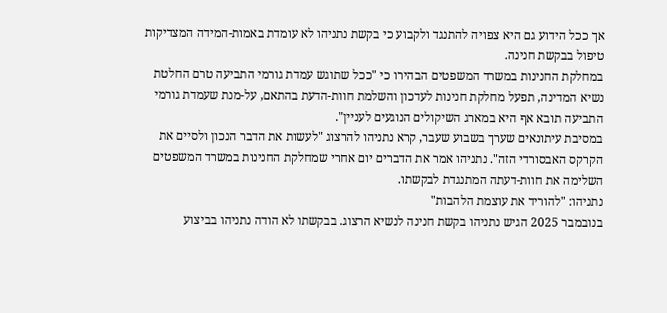אך ככל הידוע גם היא צפויה להתנגד ולקבוע כי בקשת נתניהו לא עומדת באמות-המידה המצדיקות טיפול בבקשת חנינה.
במחלקת החנינות במשרד המשפטים הבהירו כי "ככל שתוגש עמדת גורמי התביעה טרם החלטת נשיא המדינה, תפעל מחלקת חנינות לעדכון והשלמת חוות-הדעת בהתאם, על-מנת שעמדת גורמי התביעה תובא אף היא במארג השיקולים הנוגעים לעניין".
במסיבת עיתונאים שערך בשבוע שעבר, קרא נתניהו להרצוג "לעשות את הדבר הנכון ולסיים את הקרקס האבסורדי הזה". נתניהו אמר את הדברים יום אחרי שמחלקת החנינות במשרד המשפטים השלימה את חוות-דעתה המתנגדת לבקשתו.
נתניהו: "להוריד את עוצמת הלהבות"
בנובמבר 2025 הגיש נתניהו בקשת חנינה לנשיא הרצוג. בבקשתו לא הודה נתניהו בביצוע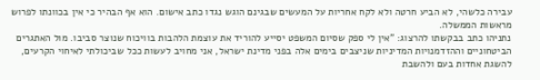עבירה כלשהי, לא הביע חרטה ולא לקח אחריות על המעשים שבגינם הוגש נגדו כתב אישום. הוא אף הבהיר כי אין בכוונתו לפרוש מראשות הממשלה.
נתניהו כתב בבקשתו להרצוג: "אין לי ספק שסיום המשפט יסייע להוריד את עוצמת הלהבות בוויכוח שנוצר סביבו. מול האתגרים הביטחוניים וההזדמנויות המדיניות שניצבים בימים אלה בפני מדינת ישראל, אני מחויב לעשות ככל שביכולתי לאיחוי הקרעים, להשגת אחדות בעם ולהשבת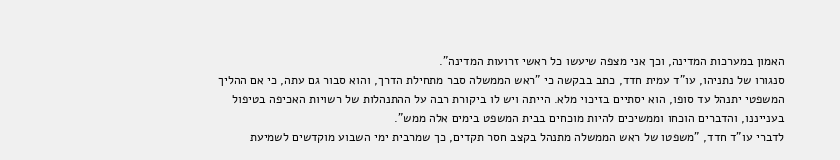האמון במערכות המדינה, וכך אני מצפה שיעשו כל ראשי זרועות המדינה".
סנגורו של נתניהו, עו"ד עמית חדד, כתב בבקשה כי "ראש הממשלה סבר מתחילת הדרך, והוא סבור גם עתה, כי אם ההליך המשפטי יתנהל עד סופו, הוא יסתיים בזיכוי מלא. הייתה ויש לו ביקורת רבה על ההתנהלות של רשויות האכיפה בטיפול בענייננו, והדברים הוכחו וממשיכים להיות מוכחים בבית המשפט בימים אלה ממש".
לדברי עו"ד חדד, "משפטו של ראש הממשלה מתנהל בקצב חסר תקדים, כך שמרבית ימי השבוע מוקדשים לשמיעת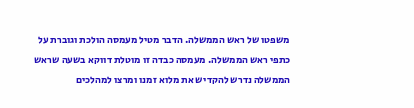משפטו של ראש הממשלה. הדבר מטיל מעמסה הולכת וגוברת על כתפי ראש הממשלה. מעמסה כבדה זו מוטלת דווקא בשעה שראש הממשלה נדרש להקדיש את מלוא זמנו ומרצו למהלכים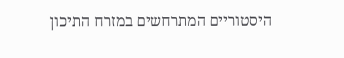היסטוריים המתרחשים במזרח התיכון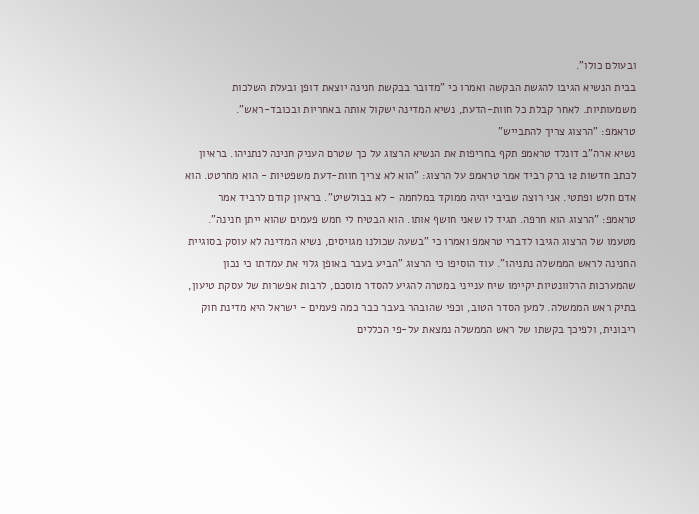ובעולם כולו".
בבית הנשיא הגיבו להגשת הבקשה ואמרו כי "מדובר בבקשת חנינה יוצאת דופן ובעלת השלכות משמעותיות. לאחר קבלת כל חוות-הדעת, נשיא המדינה ישקול אותה באחריות ובכובד-ראש".
טראמפ: "הרצוג צריך להתבייש"
נשיא ארה"ב דונלד טראמפ תקף בחריפות את הנשיא הרצוג על כך שטרם העניק חנינה לנתניהו. בראיון לכתב חדשות 12 ברק רביד אמר טראמפ על הרצוג: "הוא לא צריך חוות-דעת משפטיות - הוא מחרטט. הוא אדם חלש ופתטי. אני רוצה שביבי יהיה ממוקד במלחמה - לא בבולשיט". בראיון קודם לרביד אמר טראמפ: "הרצוג הוא חרפה. תגיד לו שאני חושף אותו. הוא הבטיח לי חמש פעמים שהוא ייתן חנינה".
מטעמו של הרצוג הגיבו לדברי טראמפ ואמרו כי "בשעה שכולנו מגויסים, נשיא המדינה לא עוסק בסוגיית החנינה לראש הממשלה נתניהו". עוד הוסיפו כי הרצוג "הביע בעבר באופן גלוי את עמדתו כי נכון שהמערכות הרלוונטיות יקיימו שיח ענייני במטרה להגיע להסדר מוסכם, לרבות אפשרות של עסקת טיעון, בתיק ראש הממשלה. למען הסדר הטוב, וכפי שהובהר בעבר כבר כמה פעמים - ישראל היא מדינת חוק ריבונית, ולפיכך בקשתו של ראש הממשלה נמצאת על-פי הכללים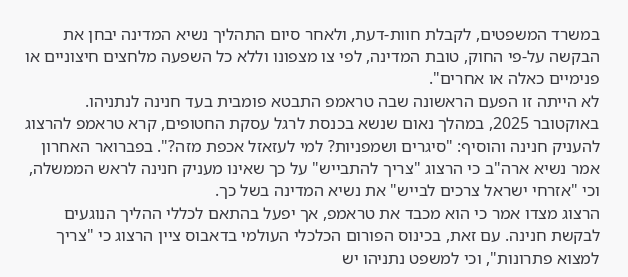במשרד המשפטים, לקבלת חוות-דעת, ולאחר סיום התהליך נשיא המדינה יבחן את הבקשה על-פי החוק, טובת המדינה, לפי צו מצפונו וללא כל השפעה מלחצים חיצוניים או פנימיים כאלה או אחרים".
לא הייתה זו הפעם הראשונה שבה טראמפ התבטא פומבית בעד חנינה לנתניהו. באוקטובר 2025, במהלך נאום שנשא בכנסת לרגל עסקת החטופים, קרא טראמפ להרצוג להעניק חנינה והוסיף: "סיגרים ושמפניות? למי לעזאזל אכפת מזה?". בפברואר האחרון אמר נשיא ארה"ב כי הרצוג "צריך להתבייש" על כך שאינו מעניק חנינה לראש הממשלה, וכי "אזרחי ישראל צרכים לבייש" את נשיא המדינה בשל כך.
הרצוג מצדו אמר כי הוא מכבד את טראמפ, אך יפעל בהתאם לכללי ההליך הנוגעים לבקשת חנינה. עם זאת, בכינוס הפורום הכלכלי העולמי בדאבוס ציין הרצוג כי "צריך למצוא פתרונות", וכי למשפט נתניהו יש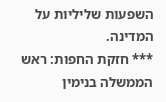השפעות שליליות על המדינה.
*** חזקת החפות: ראש הממשלה בנימין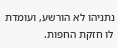נתניהו לא הורשע, ועומדת לו חזקת החפות.